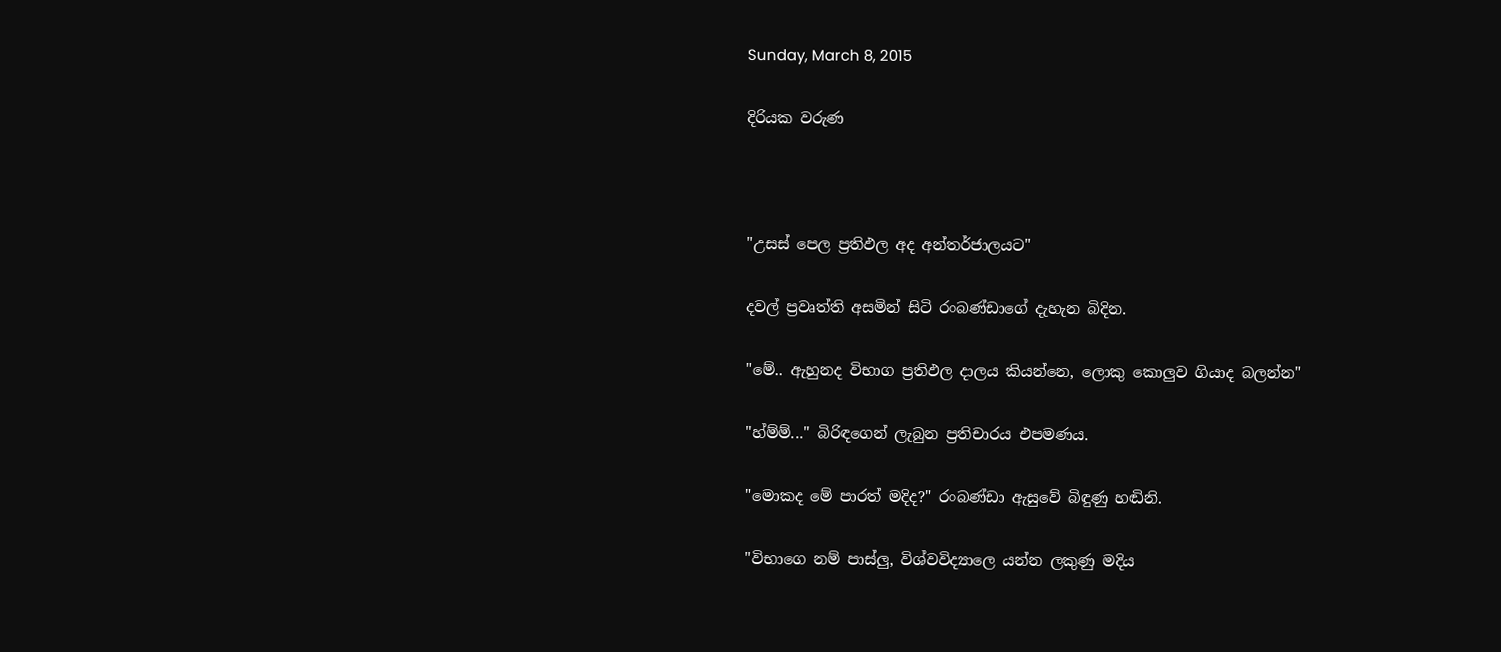Sunday, March 8, 2015

දිරියක වරුණ



"උසස් පෙල ප්‍රතිඵල අද අන්තර්ජාලයට"

දවල් ප්‍රවෘත්ති අසමින් සිටි රංබණ්ඩාගේ දැහැන බිදින.

"මේ.. ඇහුනද විභාග ප්‍රතිඵල දාලය කියන්නෙ, ලොකු කොලුව ගියාද බලන්න"

"හ්ම්ම්..." බිරිඳගෙන් ලැබුන ප්‍රතිචාරය එපමණය.

"මොකද මේ පාරත් මදිද?" රංබණ්ඩා ඇසුවේ බිඳුණු හඬිනි.

"විභාගෙ නම් පාස්ලු, විශ්වවිද්‍යාලෙ යන්න ලකුණු මදිය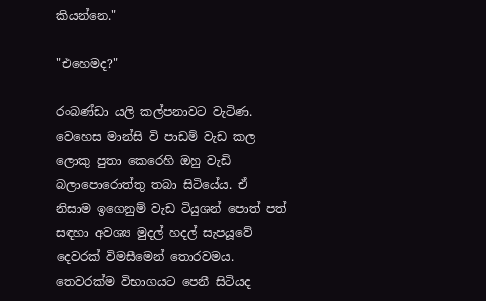කියන්නෙ."

"එහෙමද?"

රංබණ්ඩා යලි කල්පනාවට වැටිණ. වෙහෙස මාන්සි වි පාඩම් වැඩ කල ලොකු පුතා කෙරෙහි ඔහු වැඩි බලාපොරොත්තු තබා සිටියේය. ඒ නිසාම ඉගෙනුම් වැඩ ටියුශන් පොත් පත් සඳහා අවශ්‍ය මුදල් හදල් සැපයූවේ දෙවරක් විමසීමෙන් තොරවමය. තෙවරක්ම විභාගයට පෙනී සිටියද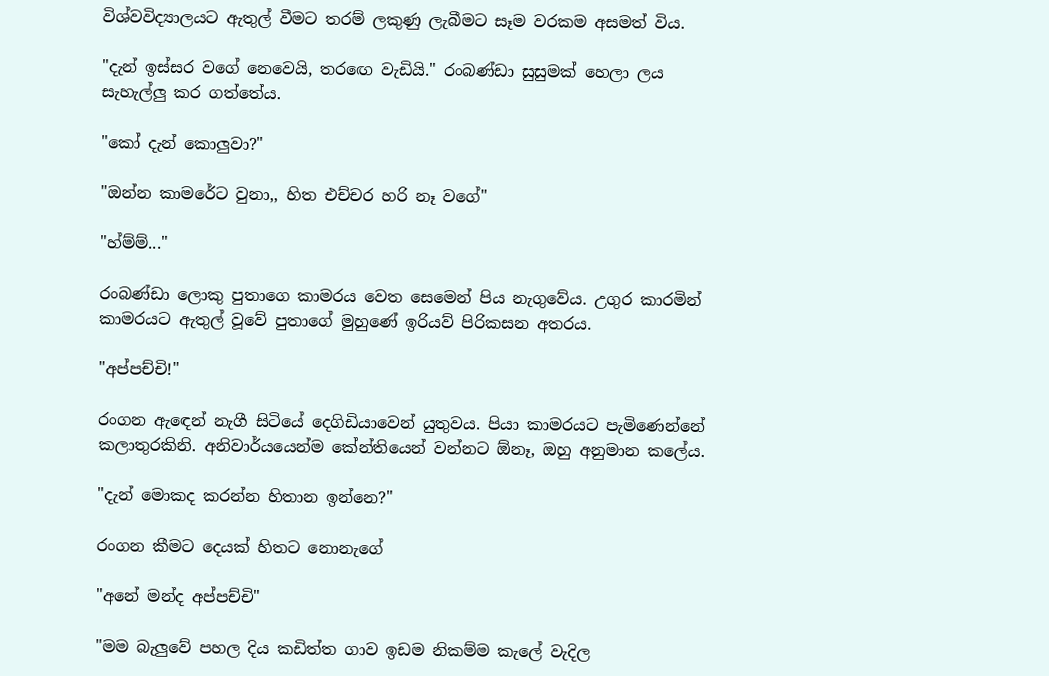විශ්වවිද්‍යාලයට ඇතුල් වීමට තරම් ලකුණු ලැබීමට සෑම වරකම අසමත් විය.

"දැන් ඉස්සර වගේ නෙවෙයි, තරඟෙ වැඩියි." රංබණ්ඩා සුසුමක් හෙලා ලය සැහැල්ලු කර ගත්තේය.

"කෝ දැන් කොලුවා?"

"ඔන්න කාමරේට වුනා,, හිත එච්චර හරි නෑ වගේ"

"හ්ම්ම්..."

රංබණ්ඩා ලොකු පුතාගෙ කාමරය වෙත සෙමෙන් පිය නැගුවේය. උගුර කාරමින් කාමරයට ඇතුල් වූවේ පුතාගේ මුහුණේ ඉරියව් පිරිකසන අතරය.

"අප්පච්චි!"

රංගන ඇඳෙන් නැගී සිටියේ දෙගිඩියාවෙන් යුතුවය. පියා කාමරයට පැමිණෙන්නේ කලාතුරකිනි. අනිවාර්යයෙන්ම කේන්තියෙන් වන්නට ඕනෑ, ඔහු අනුමාන කලේය.

"දැන් මොකද කරන්න හිතාන ඉන්නෙ?"

රංගන කීමට දෙයක් හිතට නොනැගේ

"අනේ මන්ද අප්පච්චි"

"මම බැලුවේ පහල දිය කඩිත්ත ගාව ඉඩම නිකම්ම කැලේ වැදිල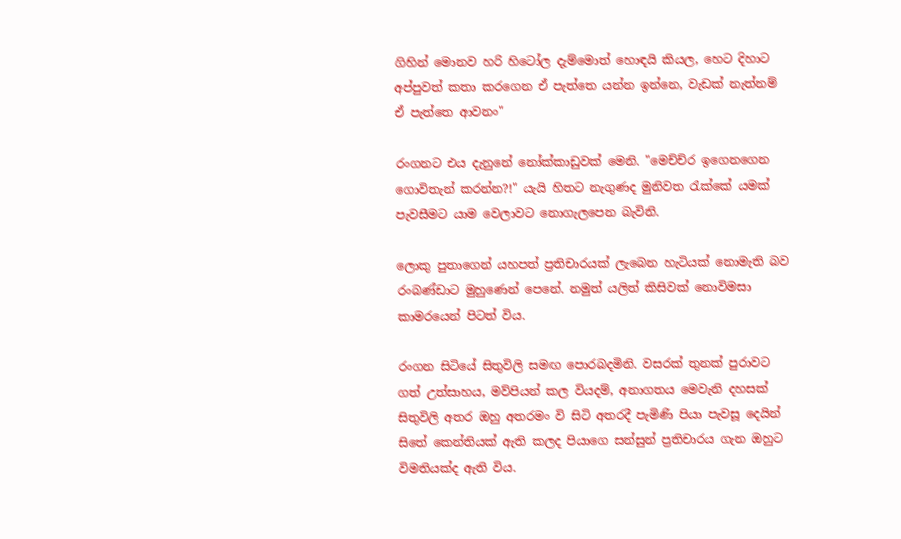ගිහින් මොනව හරි හිටෝල දැම්මොත් හොඳයි කියල, හෙට දිහාට අප්පුවත් කතා කරගෙන ඒ පැත්තෙ යන්න ඉන්නෙ, වැඩක් නැත්නම් ඒ පැත්තෙ ආවනං"

රංගනට එය දැනුනේ නෝක්කාඩුවක් මෙනි. "මෙච්ච්ර ඉගෙනගෙන ගොවිතැන් කරන්න?!" යැයි හිතට නැගුණද මුනිවත රැක්කේ යමක් පැවසීමට යාම වෙලාවට නොගැලපෙන බැවිනි.

ලොකු පුතාගෙන් යහපත් ප්‍රතිචාරයක් ලැබෙන හැටියක් නොමැති බව රංබණ්ඩාට මුහුණෙන් පෙනේ. නමුත් යලිත් කිසිවක් නොවිමසා කාමරයෙන් පිටත් විය.

රංගන සිටියේ සිතුවිලි සමඟ පොරබදමිනි. වසරක් තුනක් පුරාවට ගත් උත්සාහය, මව්පියන් කල වියදම්, අනාගතය මෙවැනි දහසක් සිතුවිලි අතර ඔහු අතරමං වි සිටි අතරදී පැමිණි පියා පැවසූ දෙයින් සිතේ කෙන්තියක් ඇති කලද පියාගෙ සන්සුන් ප්‍රතිචාරය ගැන ඔහුට විමතියක්ද ඇති විය.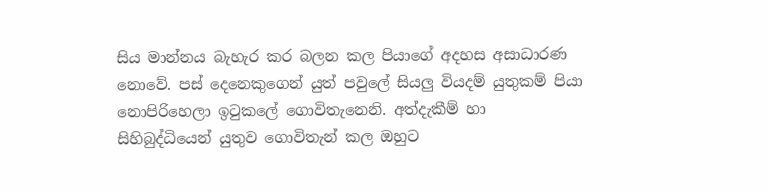සිය මාන්නය බැහැර කර බලන කල පියාගේ අදහස අසාධාරණ නොවේ. පස් දෙනෙකුගෙන් යුත් පවුලේ සියලු වියදම් යුතුකම් පියා නොපිරිහෙලා ඉටුකලේ ගොවිතැනෙනි. අත්දැකීම් හා සිහිබුද්ධියෙන් යුතුව ගොවිතැන් කල ඔහුට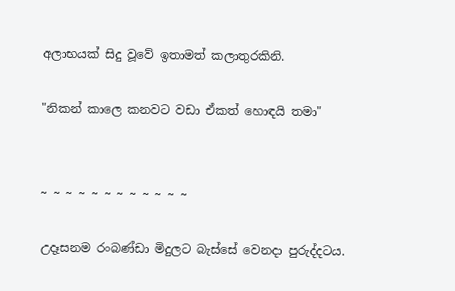අලාභයක් සිදු වූවේ ඉතාමත් කලාතුරකිනි.

"නිකන් කාලෙ කනවට වඩා ඒකත් හොඳයි තමා"


~ ~ ~ ~ ~ ~ ~ ~ ~ ~ ~ ~

උදෑසනම රංබණ්ඩා මිදුලට බැස්සේ වෙනදා පුරුද්දටය.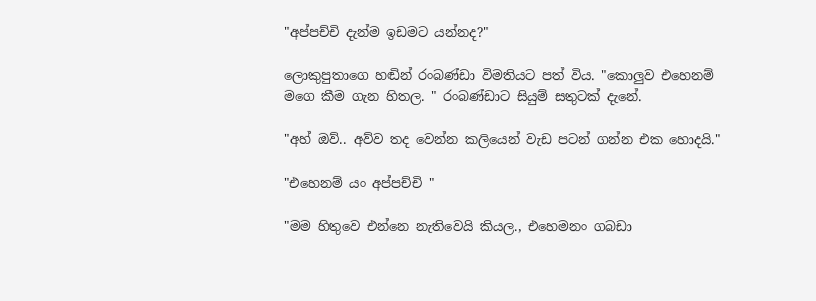"අප්පච්චි දැන්ම ඉඩමට යන්නද?"

ලොකුපුතාගෙ හඬින් රංබණ්ඩා විමතියට පත් විය. "කොලුව එහෙනම් මගෙ කීම ගැන හිතල. " රංබණ්ඩාට සියුම් සතුටක් දැනේ.

"අහ් ඔව්.. අව්ව තද වෙන්න කලියෙන් වැඩ පටන් ගන්න එක හොදයි."

"එහෙනම් යං අප්පච්චි "

"මම හිතුවෙ එන්නෙ නැතිවෙයි කියල., එහෙමනං ගබඩා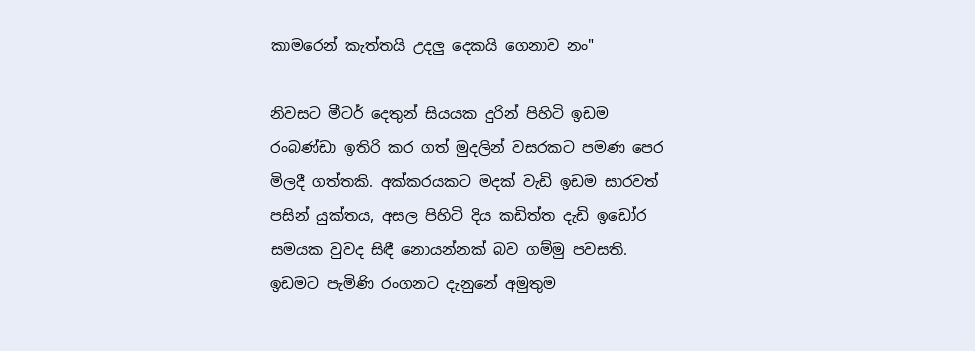කාමරෙන් කැත්තයි උදලු දෙකයි ගෙනාව නං"

නිවසට මීටර් දෙතුන් සියයක දුරින් පිහිටි ඉඩම රංබණ්ඩා ඉතිරි කර ගත් මුදලින් වසරකට පමණ පෙර මිලදී ගත්තකි. අක්කරයකට මදක් වැඩි ඉඩම සාරවත් පසින් යුක්තය, අසල පිහිටි දිය කඩිත්ත දැඩි ඉඩෝර සමයක වුවද සිඳී නොයන්නක් බව ගම්මු පවසති. ඉඩමට පැමිණි රංගනට දැනුනේ අමුතුම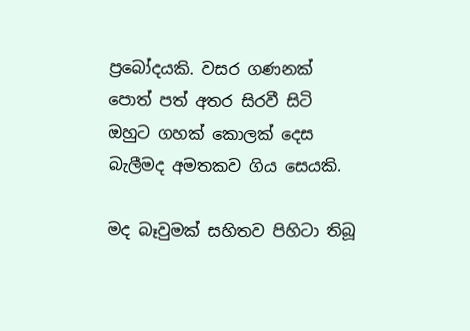ප්‍රබෝදයකි. වසර ගණනක් පොත් පත් අතර සිරවී සිටි ඔහුට ගහක් කොලක් දෙස බැලීමද අමතකව ගිය සෙයකි.

මද බෑවුමක් සහිතව පිහිටා තිබූ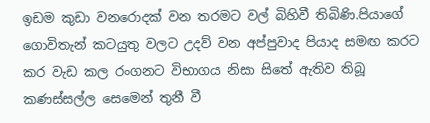ඉඩම කුඩා වනරොදක් වන තරමට වල් බිහිවී තිබිණි.පියාගේ ගොවිතැන් කටයුතු වලට උදව් වන අප්පුවාද පියාද සමඟ කරට කර වැඩ කල රංගනට විභාගය නිසා සිතේ ඇතිව තිබූ කණස්සල්ල සෙමෙන් තුනී වී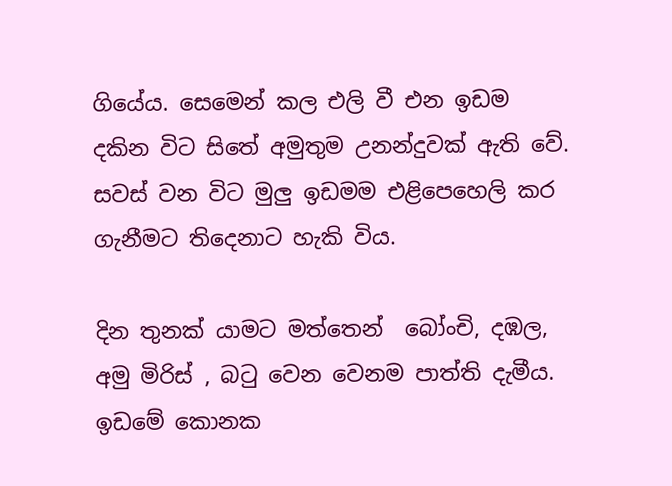ගියේය. සෙමෙන් කල එලි වී එන ඉඩම දකින විට සිතේ අමුතුම උනන්දුවක් ඇති වේ. සවස් වන විට මුලු ඉඩමම එළිපෙහෙලි කර ගැනීමට තිදෙනාට හැකි විය.

දින තුනක් යාමට මත්තෙන්  බෝංචි, දඹල, අමු මිරිස් , බටු වෙන වෙනම පාත්ති දැමීය. ඉඩමේ කොනක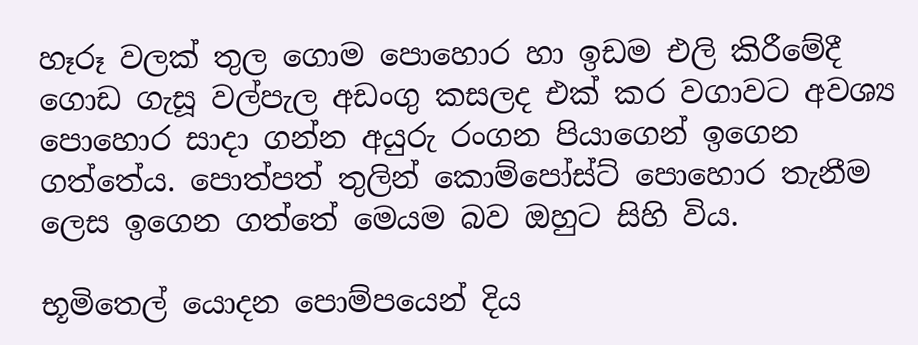හෑරූ වලක් තුල ගොම පොහොර හා ඉඩම එලි කිරීමේදී ගොඩ ගැසූ වල්පැල අඩංගු කසලද එක් කර වගාවට අවශ්‍ය පොහොර සාදා ගන්න අයුරු රංගන පියාගෙන් ඉගෙන ගත්තේය. පොත්පත් තුලින් කොම්පෝස්ට් පොහොර තැනීම ලෙස ඉගෙන ගත්තේ මෙයම බව ඔහුට සිහි විය.

භූමිතෙල් යොදන පොම්පයෙන් දිය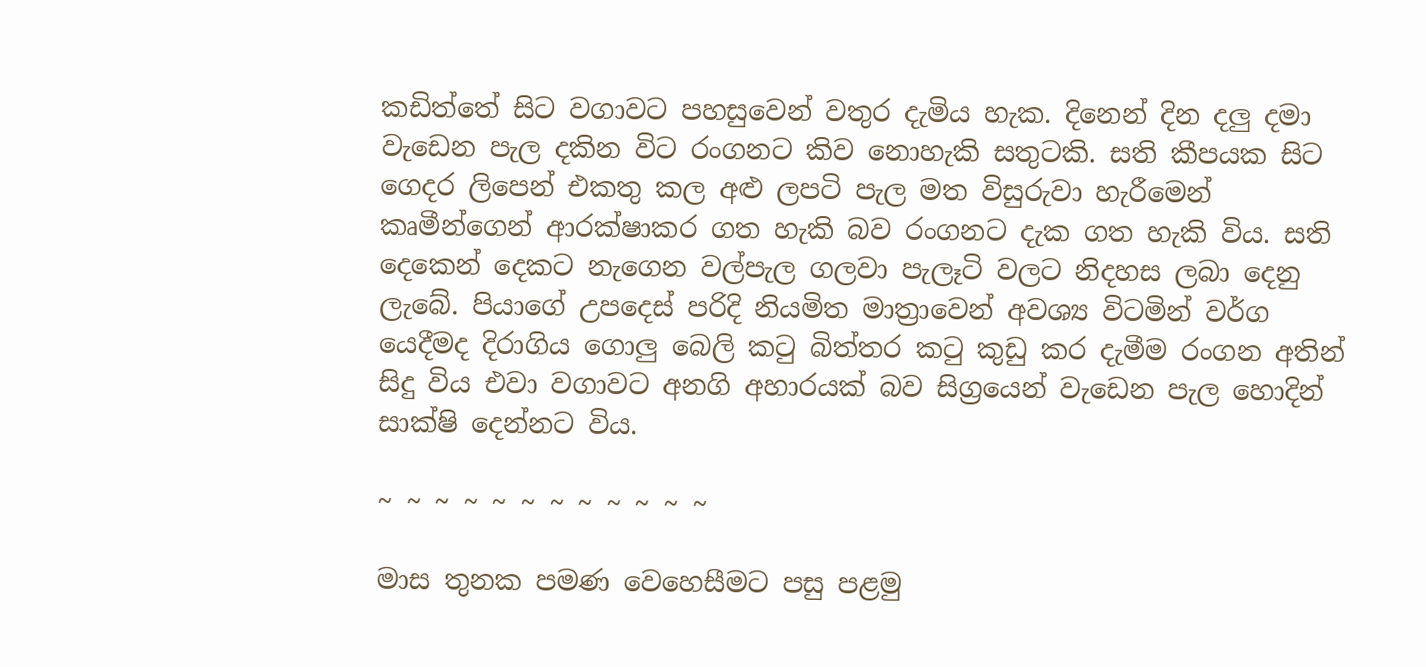කඩිත්තේ සිට වගාවට පහසුවෙන් වතුර දැමිය හැක. දිනෙන් දින දලු දමා වැඩෙන පැල දකින විට රංගනට කිව නොහැකි සතුටකි. සති කීපයක සිට ගෙදර ලිපෙන් එකතු කල අළු ලපටි පැල මත විසුරුවා හැරීමෙන් කෘමීන්ගෙන් ආරක්ෂාකර ගත හැකි බව රංගනට දැක ගත හැකි විය. සති දෙකෙන් දෙකට නැගෙන වල්පැල ගලවා පැලෑටි වලට නිදහස ලබා දෙනු ලැබේ. පියාගේ උපදෙස් පරිදි නියමිත මාත්‍රාවෙන් අවශ්‍ය විටමින් වර්ග යෙදීමද දිරාගිය ගොලු බෙලි කටු බිත්තර කටු කුඩු කර දැමීම රංගන අතින් සිදු විය එවා වගාවට අනගි අහාරයක් බව සිග්‍රයෙන් වැඩෙන පැල හොදින් සාක්ෂි දෙන්නට විය.

~ ~ ~ ~ ~ ~ ~ ~ ~ ~ ~ ~

මාස තුනක පමණ වෙහෙසීමට පසු පළමු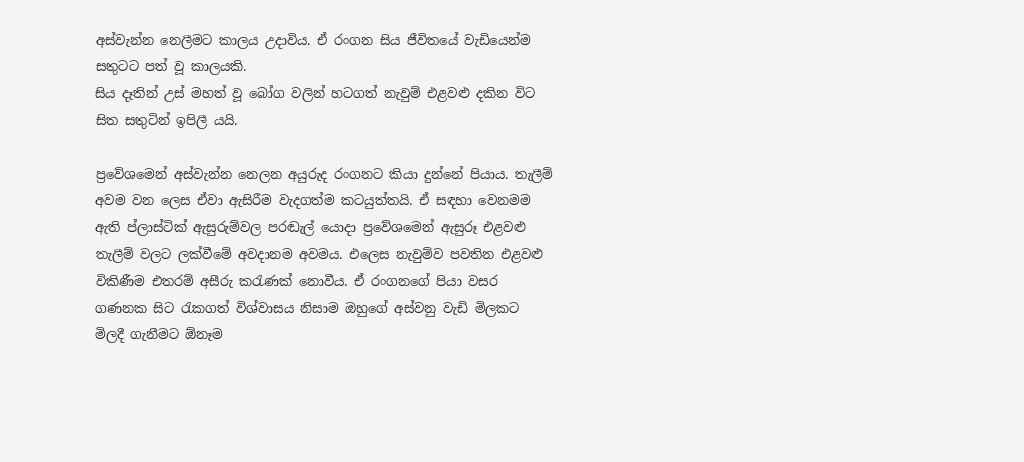අස්වැන්න නෙලීමට කාලය උදාවිය. ඒ රංගන සිය ජීවිතයේ වැඩියෙන්ම සතුටට පත් වූ කාලයකි.
සිය දෑතින් උස් මහත් වූ බෝග වලින් හටගත් නැවුම් එළවළු දකින විට සිත සතුටින් ඉපිලී යයි.

ප්‍රවේශමෙන් අස්වැන්න නෙලන අයුරුද රංගනට කියා දුන්නේ පියාය. තැලීම් අවම වන ලෙස ඒවා ඇසිරීම වැදගත්ම කටයුත්තයි. ඒ සඳහා වෙනමම ඇති ප්ලාස්ටික් ඇසුරුම්වල පරඬැල් යොදා ප්‍රවේශමෙන් ඇසුරූ එළවළු තැලීම් වලට ලක්වීමේ අවදානම අවමය. එලෙස නැවුම්ව පවතින එළවළු විකිණීම එතරම් අසීරු කරැණක් නොවීය. ඒ රංගනගේ පියා වසර ගණනක සිට රැකගත් විශ්වාසය නිසාම ඔහුගේ අස්වනු වැඩි මිලකට මිලදී ගැනීමට ඕනෑම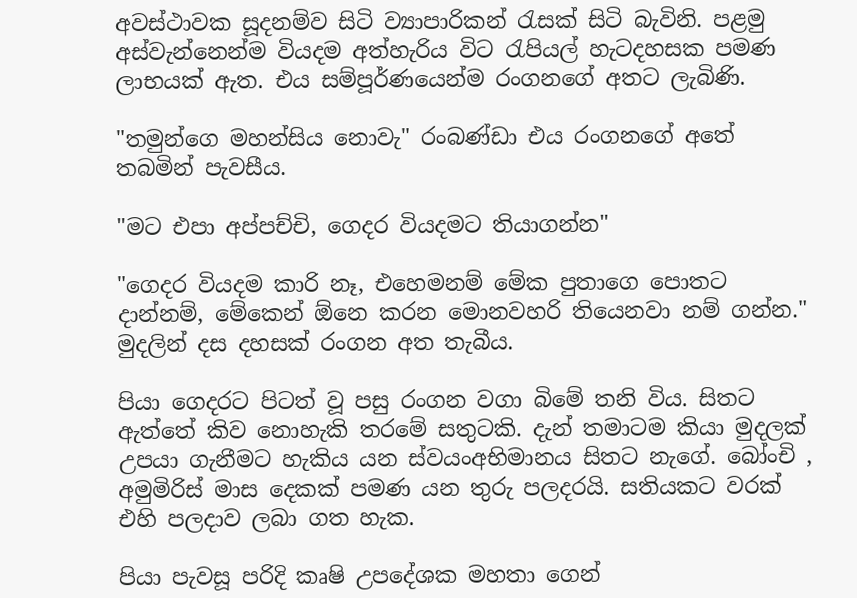අවස්ථාවක සූදනම්ව සිටි ව්‍යාපාරිකන් රැසක් සිටි බැවිනි. පළමු අස්වැන්නෙන්ම වියදම අත්හැරිය විට රැපියල් හැටදහසක පමණ ලාභයක් ඇත. එය සම්පූර්ණයෙන්ම රංගනගේ අතට ලැබිණි.

"තමුන්ගෙ මහන්සිය නොවැ" රංබණ්ඩා එය රංගනගේ අතේ තබමින් පැවසීය.

"මට එපා අප්පච්චි, ගෙදර වියදමට තියාගන්න"

"ගෙදර වියදම කාරි නෑ, එහෙමනම් මේක පුතාගෙ පොතට දාන්නම්, මේකෙන් ඕනෙ කරන මොනවහරි තියෙනවා නම් ගන්න." මුදලින් දස දහසක් රංගන අත තැබීය.

පියා ගෙදරට පිටත් වූ පසු රංගන වගා බිමේ තනි විය. සිතට ඇත්තේ කිව නොහැකි තරමේ සතුටකි. දැන් තමාටම කියා මුදලක් උපයා ගැනීමට හැකිය යන ස්වයංඅභිමානය සිතට නැගේ. බෝංචි , අමුමිරිස් මාස දෙකක් පමණ යන තුරු පලදරයි. සතියකට වරක් එහි පලදාව ලබා ගත හැක.

පියා පැවසූ පරිදි කෘෂි උපදේශක මහතා ගෙන්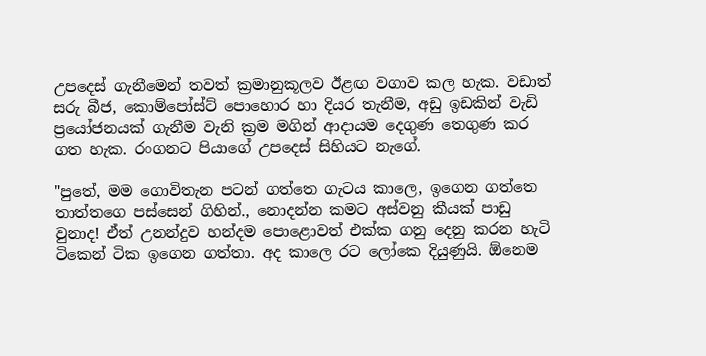උපදෙස් ගැනීමෙන් තවත් ක්‍රමානුකූලව ඊළඟ වගාව කල හැක. වඩාත් සරු බීජ, කොම්පෝස්ට් පොහොර හා දියර තැනීම, අඩු ඉඩකින් වැඩි ප්‍රයෝජනයක් ගැනීම වැනි ක්‍රම මගින් ආදායම දෙගුණ තෙගුණ කර ගත හැක. රංගනට පියාගේ උපදෙස් සිහියට නැගේ.

"පුතේ, මම ගොවිතැන පටන් ගත්තෙ ගැටය කාලෙ, ඉගෙන ගත්තෙ තාත්තගෙ පස්සෙන් ගිහින්., නොදන්න කමට අස්වනු කීයක් පාඩු වුනාද! ඒත් උනන්දුව හන්දම පොළොවත් එක්ක ගනු දෙනු කරන හැටි ටිකෙන් ටික ඉගෙන ගත්තා. අද කාලෙ රට ලෝකෙ දියුණුයි. ඕනෙම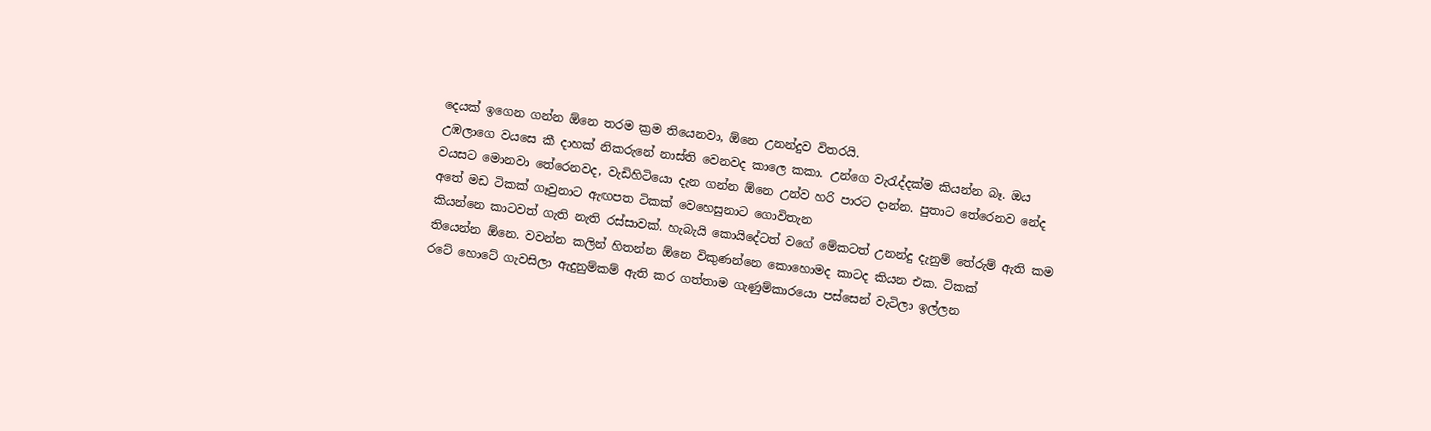දෙයක් ඉගෙන ගන්න ඕනෙ තරම ක්‍රම තියෙනවා, ඕනෙ උනන්දුව විතරයි.
උඹලාගෙ වයසෙ කී දාහක් නිකරුනේ නාස්ති වෙනවද කාලෙ කකා. උන්ගෙ වැරැද්දක්ම කියන්න බෑ. ඔය වයසට මොනවා තේරෙනවද, වැඩිහිටියො දැන ගන්න ඕනෙ උන්ව හරි පාරට දාන්න. පුතාට තේරෙනව නේද අතේ මඩ ටිකක් ගෑවුනාට ඇඟපත ටිකක් වෙහෙසුනාට ගොවිතැන
කියන්නෙ කාටවත් ගැති නැති රස්සාවක්. හැබැයි කොයිදේටත් වගේ මේකටත් උනන්දු දැනුම් තේරුම් ඇති කම තියෙන්න ඕනෙ. වවන්න කලින් හිතන්න ඕනෙ විකුණන්නෙ කොහොමද කාටද කියන එක. ටිකක්
රටේ හොටේ ගැවසිලා ඇදුනුම්කම් ඇති කර ගත්තාම ගැණුම්කාරයො පස්සෙන් වැටිලා ඉල්ලන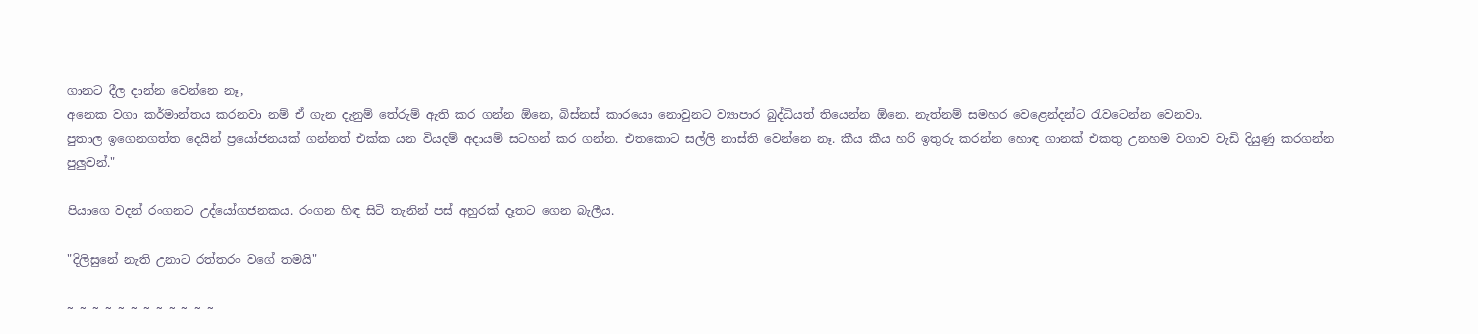ගානට දීල දාන්න වෙන්නෙ නෑ,
අනෙක වගා කර්මාන්තය කරනවා නම් ඒ ගැන දැනුම් තේරුම් ඇති කර ගන්න ඕනෙ, බිස්නස් කාරයො නොවුනට ව්‍යාපාර බුද්ධියත් තියෙන්න ඕනෙ. නැත්නම් සමහර වෙළෙන්දන්ට රැවටෙන්න වෙනවා.
පුතාල ඉගෙනගත්ත දෙයින් ප්‍රයෝජනයක් ගන්නත් එක්ක යන වියදම් අදායම් සටහන් කර ගන්න. එතකොට සල්ලි නාස්ති වෙන්නෙ නෑ. කීය කීය හරි ඉතුරු කරන්න හොඳ ගානක් එකතු උනහම වගාව වැඩි දියුණු කරගන්න පුලුවන්."

පියාගෙ වදන් රංගනට උද්යෝගජනකය. රංගන හිඳ සිටි තැනින් පස් අහුරක් දෑතට ගෙන බැලීය.

"දිලිසුනේ නැති උනාට රත්තරං වගේ තමයි"

~ ~ ~ ~ ~ ~ ~ ~ ~ ~ ~ ~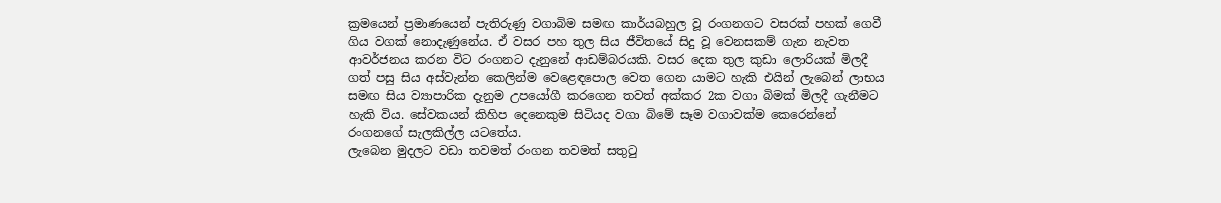ක්‍රමයෙන් ප්‍රමාණයෙන් පැතිරුණු වගාබිම සමඟ කාර්යබහුල වූ රංගනගට වසරක් පහක් ගෙවී ගිය වගක් නොදැණුනේය. ඒ වසර පහ තුල සිය ජීවිතයේ සිදු වූ වෙනසකම් ගැන නැවත ආවර්ජනය කරන විට රංගනට දැනුනේ ආඩම්බරයකි. වසර දෙක තුල කුඩා ලොරියක් මිලදී ගත් පසු සිය අස්වැන්න කෙලින්ම වෙළෙඳපොල වෙත ගෙන යාමට හැකි එයින් ලැබෙන් ලාභය සමඟ සිය ව්‍යාපාරික දැනුම උපයෝගී කරගෙන තවත් අක්කර 2ක වගා බිමක් මිලදී ගැනීමට හැකි විය. සේවකයන් කිහිප දෙනෙකුම සිටියද වගා බිමේ සෑම වගාවක්ම කෙරෙන්නේ රංගනගේ සැලකිල්ල යටතේය.
ලැබෙන මුදලට වඩා තවමත් රංගන තවමත් සතුටු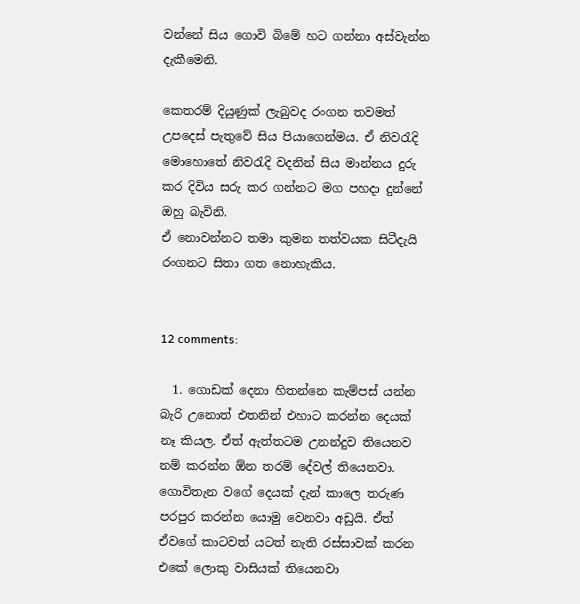වන්නේ සිය ගොවි බිමේ හට ගන්නා අස්වැන්න දැකීමෙනි.

කෙතරම් දියුණුක් ලැබුවද රංගන තවමත් උපදෙස් පැතුවේ සිය පියාගෙන්මය. ඒ නිවරැදි මොහොතේ නිවරැදි වදනින් සිය මාන්නය දුරු කර දිවිය සරු කර ගන්නට මග පහදා දුන්නේ ඔහු බැවිනි.
ඒ නොවන්නට තමා කුමන තත්වයක සිටීදැයි රංගනට සිතා ගත නොහැකිය.


12 comments:

  1. ගොඩක් දෙනා හිතන්නෙ කැම්පස් යන්න බැරි උනොත් එතනින් එහාට කරන්න දෙයක් නෑ කියල. ඒත් ඇත්තටම උනන්දුව තියෙනව නම් කරන්න ඕන තරම් දේවල් තියෙනවා. ගොවිතැන වගේ දෙයක් දැන් කාලෙ තරුණ පරපුර කරන්න යොමු වෙනවා අඩුයි. ඒත් ඒවගේ කාටවත් යටත් නැති රස්සාවක් කරන එකේ ලොකු වාසියක් තියෙනවා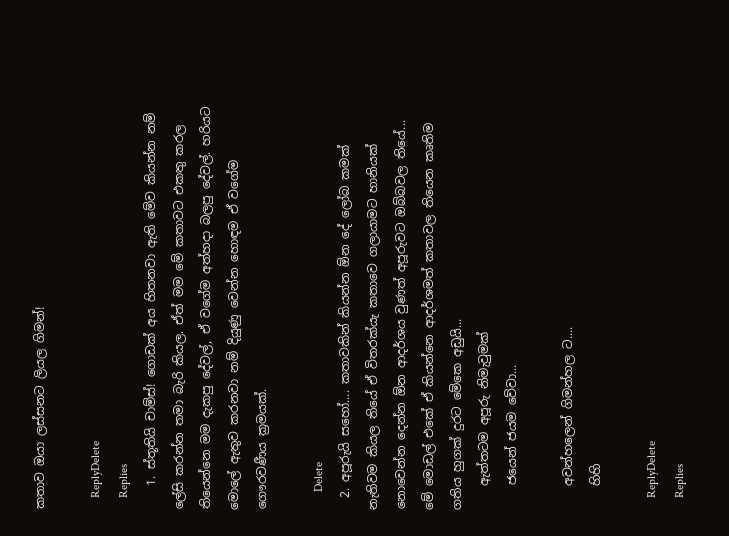කතාව ඔයා ලස්සනට ලියල ගිමන්!

    ReplyDelete
    Replies
    1. ස්තූතියි චාම්ස්! ගොඩක් අය හිතනවා ඇති මේව කියන්න නම් ලේසි කරන්න තමා බැරි කියල. ඒත් මම මේ කතාවට එකතු කරල තියෙන්නෙ මම දැකපු දේවල්, ඒ වගේම අත්හදා බලපු දේවල්. හරියට මොලේ ඇතුව කරනවා නම් දියුණු වෙන්න හොඳම ඒ වගේම ගෞරවණීය ක්‍රමයක්.

      Delete
  2. අපූරුයි සහෝ.... කතාවකින් කියන්න ඕන දේ ලෝබ කමක් නැතිවම කියල තියේ ඒ විතරක්යැ කතාවෙ ගලායාමට හානියක් නොවෙන්න දෙන්න ඕන ආදර්ශය වුණත් අපූරුවට ඔබ්බවල තියේ... මේ මොඩල් එකේ ඒ කියන්නෙ ආදර්ශමත් කතාවල තියෙන කෘතිම ගතිය හුගක් දුරට මේකෙ අඩුයි...
    ඇත්තටම අපූරු නිමැවුමක්
    ජයෙන් ජයම වේවා...

    අවන්හලෙන් ගිමන්හල ට....
    හිහි

    ReplyDelete
    Replies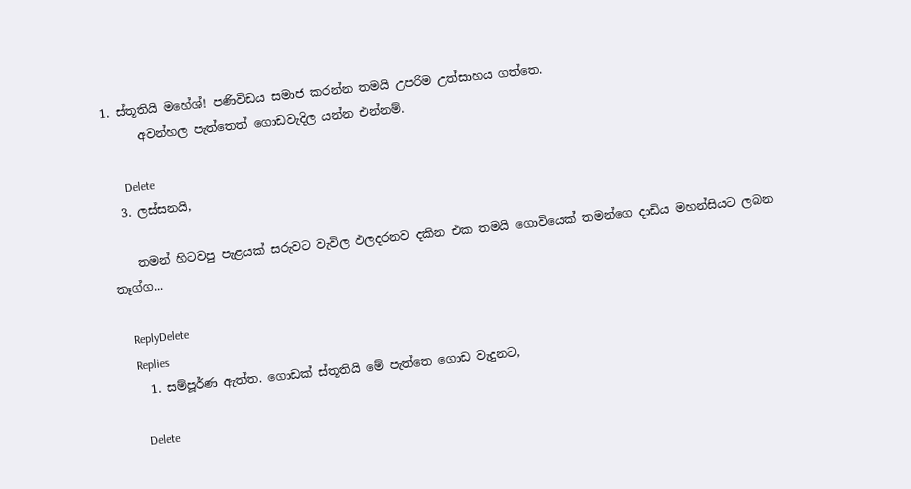1. ස්තූතියි මහේශ්! පණිවිඩය සමාජ කරන්න තමයි උපරිම උත්සාහය ගත්තෙ.
      අවන්හල පැත්තෙත් ගොඩවැදිල යන්න එන්නම්.

      Delete
  3. ලස්සනයි,

    තමන් හිටවපු පැළයක් සරුවට වැවිල ඵලදරනව දකින එක තමයි ගොවියෙක් තමන්ගෙ දාඩිය මහන්සියට ලබන තෑග්ග...

    ReplyDelete
    Replies
    1. සම්පූර්ණ ඇත්ත. ගොඩක් ස්තූතියි මේ පැත්තෙ ගොඩ වැදුනට,

      Delete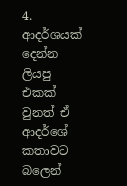4. ආදර්ශයක් දෙන්න ලියපු එකක් වුනත් ඒ ආදර්ශේ කතාවට බලෙන්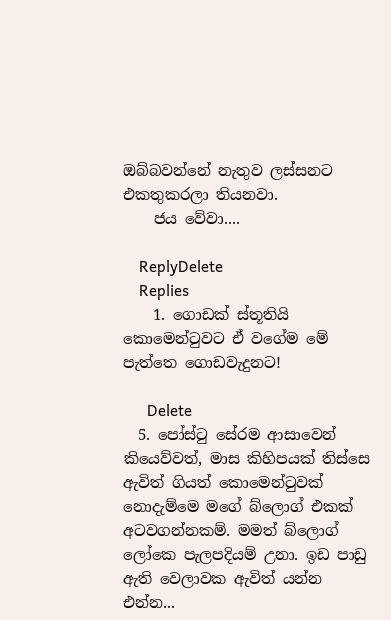ඔබ්බවන්නේ නැතුව ලස්සනට එකතුකරලා තියනවා.
    ජය වේවා....

    ReplyDelete
    Replies
    1. ගොඩක් ස්තූතියි කොමෙන්ටුවට ඒ වගේම මේ පැත්තෙ ගොඩවැදුනට!

      Delete
  5. පෝස්ටු සේරම ආසාවෙන් කියෙව්වත්, මාස කිහිපයක් තිස්සෙ ඇවිත් ගියත් කොමෙන්ටුවක් නොදැම්මෙ මගේ බ්ලොග් එකක් අටවගන්නකම්. මමත් බ්ලොග් ලෝකෙ පැලපදියම් උනා. ඉඩ පාඩු ඇති වෙලාවක ඇවිත් යන්න එන්න...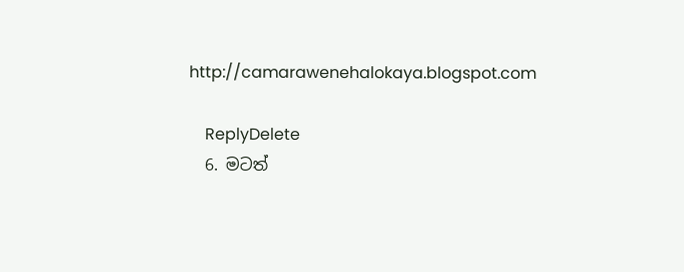http://camarawenehalokaya.blogspot.com

    ReplyDelete
  6. මටත්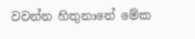වවන්න හිතුනානේ මේක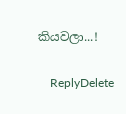කියවලා...!

    ReplyDelete